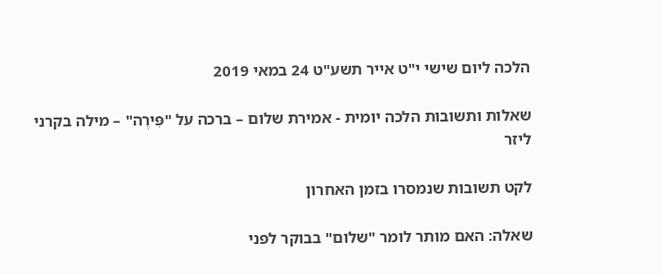הלכה ליום שישי י"ט אייר תשע"ט 24 במאי 2019

שאלות ותשובות הלכה יומית - אמירת שלום – ברכה על "פִּירֶה" – מילה בקרני ליזר

לקט תשובות שנמסרו בזמן האחרון

שאלה: האם מותר לומר "שלום" בבוקר לפני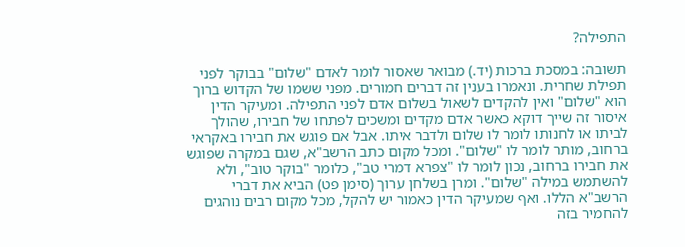התפילה?

תשובה: במסכת ברכות (יד.) מבואר שאסור לומר לאדם "שלום" בבוקר לפני תפילת שחרית. ונאמרו בענין זה דברים חמורים. מפני ששמו של הקדוש ברוך הוא "שלום" ואין להקדים לשאול בשלום אדם לפני התפילה. ומעיקר הדין איסור זה שייך דוקא כאשר אדם מקדים ומשכים לפתחו של חבירו, שהולך לביתו או לחנותו לומר לו שלום ולדבר איתו. אבל אם פוגש את חבירו באקראי ברחוב, מותר לומר לו "שלום". ומכל מקום כתב הרשב"א, שגם במקרה שפוגש את חבירו ברחוב, נכון לומר לו "צפרא דמרי טב", כלומר "בוקר טוב", ולא להשתמש במילה "שלום". ומרן בשלחן ערוך (סימן פט) הביא את דברי הרשב"א הללו. ואף שמעיקר הדין כאמור יש להקל, מכל מקום רבים נוהגים להחמיר בזה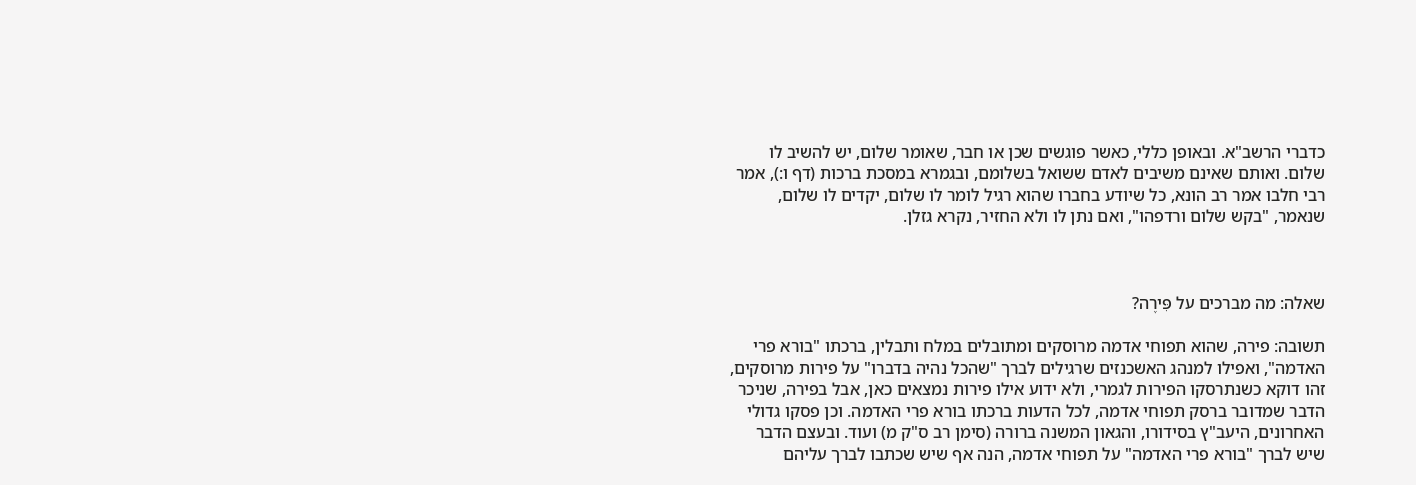כדברי הרשב"א. ובאופן כללי, כאשר פוגשים שכן או חבר, שאומר שלום, יש להשיב לו שלום. ואותם שאינם משיבים לאדם ששואל בשלומם, ובגמרא במסכת ברכות (דף ו:), אמר רבי חלבו אמר רב הונא, כל שיודע בחברו שהוא רגיל לומר לו שלום, יקדים לו שלום, שנאמר, "בקש שלום ורדפהו", ואם נתן לו ולא החזיר, נקרא גזלן.



שאלה: מה מברכים על פִּירֶה?

תשובה: פירה, שהוא תפוחי אדמה מרוסקים ומתובלים במלח ותבלין, ברכתו "בורא פרי האדמה", ואפילו למנהג האשכנזים שרגילים לברך "שהכל נהיה בדברו" על פירות מרוסקים, זהו דוקא כשנתרסקו הפירות לגמרי, ולא ידוע אילו פירות נמצאים כאן, אבל בפירה, שניכר הדבר שמדובר ברסק תפוחי אדמה, לכל הדעות ברכתו בורא פרי האדמה. וכן פסקו גדולי האחרונים, היעב"ץ בסידורו, והגאון המשנה ברורה (סימן רב ס"ק מ) ועוד. ובעצם הדבר שיש לברך "בורא פרי האדמה" על תפוחי אדמה, הנה אף שיש שכתבו לברך עליהם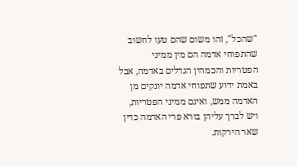"שהכל", זהו משום שהם טעו לחשוב שהתפוחי אדמה הם מין ממיני הפטריות והכמהין הגדלים באדמה, אבל באמת ידוע שתפוחי אדמה יונקים מן האדמה ממש, ואינם ממיני הפטריות, ויש לברך עליהן בורא פרי האדמה כדין שאר הירקות.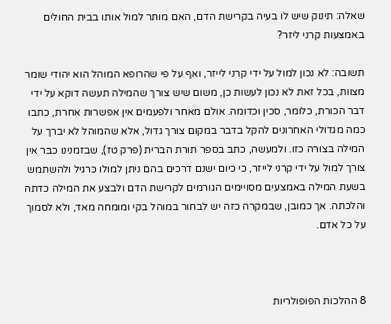שאלה: תינוק שיש לו בעיה בקרישת הדם, האם מותר למול אותו בבית החולים באמצעות קרני ליזר?

תשובה: לא נכון למול על ידי קרני לייזר, ואף על פי שהרופא המוהל הוא יהודי שומר מצוות, בכל זאת לא נכון לעשות כן, משום שיש צורך שהמילה תעשה דוקא על ידי דבר הכורת, כלומר, סכין וכדומה. אולם מאחר ולפעמים אין אפשרות אחרת, כתבו כמה מגדולי האחרונים להקל בדבר במקום צורך גדול, אלא שהמוהל לא יברך על המילה בצורה כזו. ולמעשה, כתב בספר תורת הברית (פרק טז), שבזמנינו כבר אין צורך למול על ידי קרני לייזר, כי כיום ישנם דרכים בהם ניתן למולו כרגיל ולהשתמש בשעת המילה באמצעים מסויימים הגורמים לקרישת הדם ולבצע את המילה כדתה והלכתה. אך כמובן, שבמקרה כזה יש לבחור במוהל בקי ומומחה מאד, ולא לסמוך על כל אדם.



8 ההלכות הפופולריות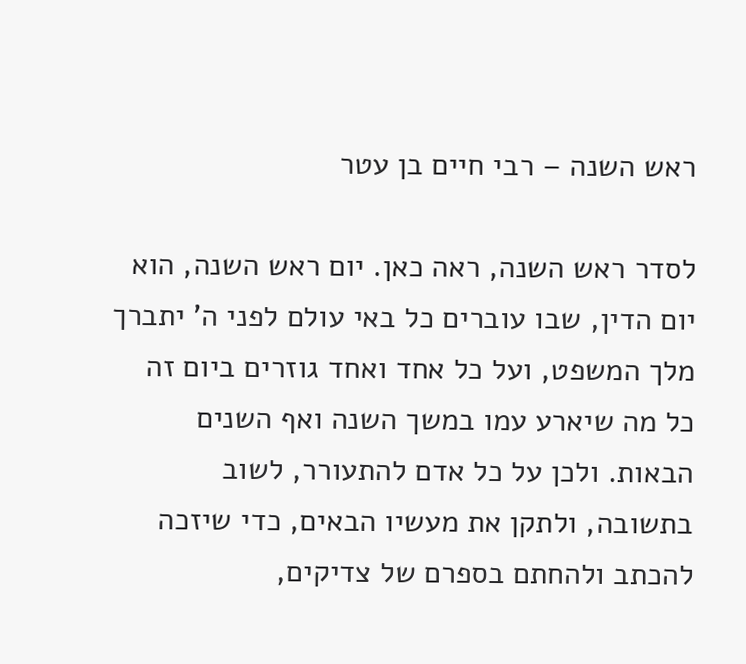ראש השנה – רבי חיים בן עטר

לסדר ראש השנה, ראה כאן. יום ראש השנה, הוא יום הדין, שבו עוברים כל באי עולם לפני ה' יתברך מלך המשפט, ועל כל אחד ואחד גוזרים ביום זה כל מה שיארע עמו במשך השנה ואף השנים הבאות. ולכן על כל אדם להתעורר, לשוב בתשובה, ולתקן את מעשיו הבאים, כדי שיזכה להכתב ולהחתם בספרם של צדיקים,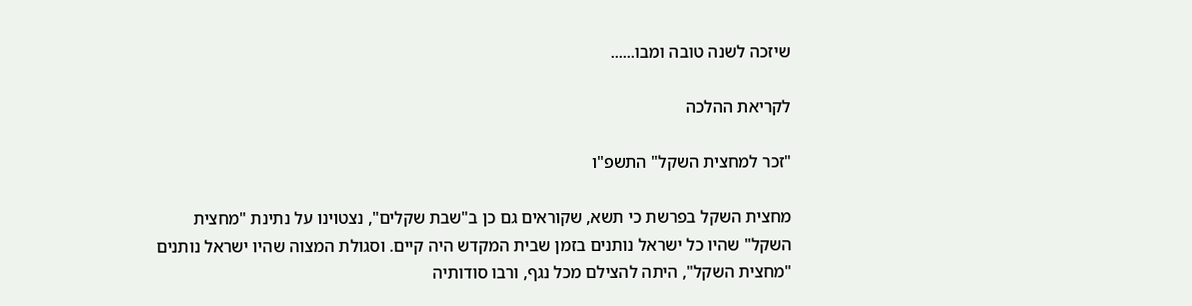שיזכה לשנה טובה ומבו......

לקריאת ההלכה

"זכר למחצית השקל" התשפ"ו

מחצית השקל בפרשת כי תשא, שקוראים גם כן ב"שבת שקלים", נצטוינו על נתינת "מחצית השקל" שהיו כל ישראל נותנים בזמן שבית המקדש היה קיים. וסגולת המצוה שהיו ישראל נותנים "מחצית השקל", היתה להצילם מכל נגף, ורבו סודותיה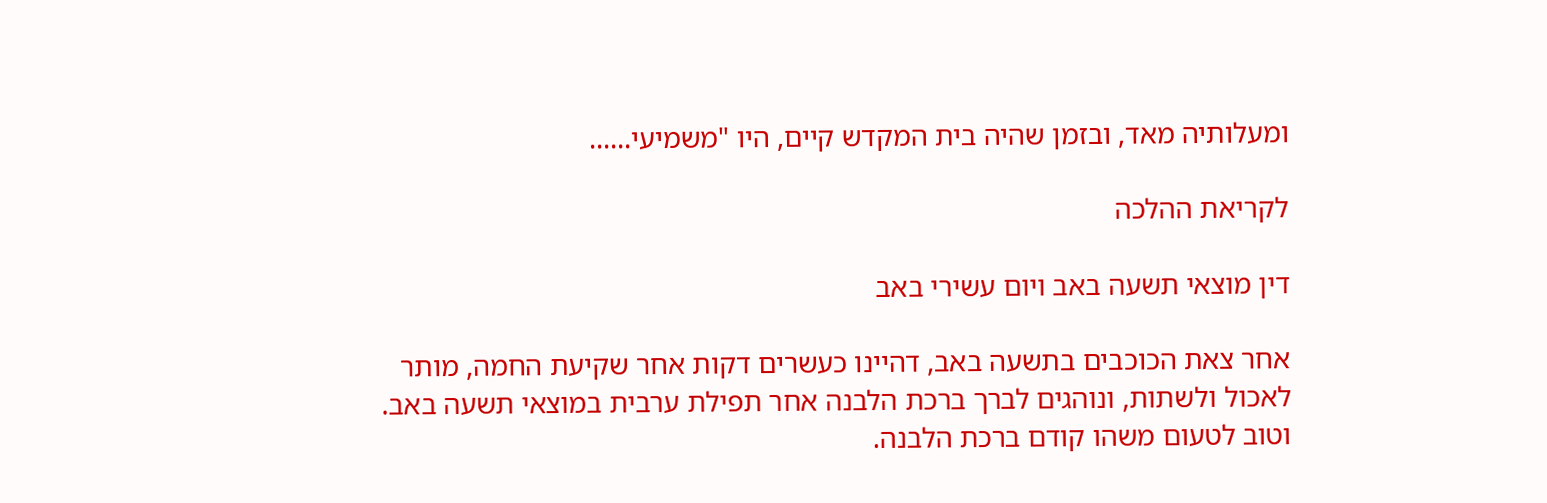ומעלותיה מאד, ובזמן שהיה בית המקדש קיים, היו "משמיעי......

לקריאת ההלכה

דין מוצאי תשעה באב ויום עשירי באב

אחר צאת הכוכבים בתשעה באב, דהיינו כעשרים דקות אחר שקיעת החמה, מותר לאכול ולשתות, ונוהגים לברך ברכת הלבנה אחר תפילת ערבית במוצאי תשעה באב. וטוב לטעום משהו קודם ברכת הלבנה.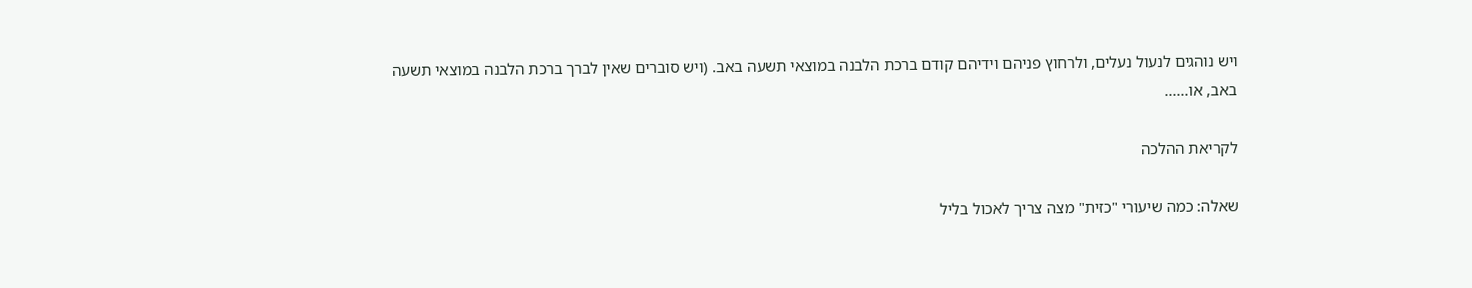ויש נוהגים לנעול נעלים, ולרחוץ פניהם וידיהם קודם ברכת הלבנה במוצאי תשעה באב. (ויש סוברים שאין לברך ברכת הלבנה במוצאי תשעה באב, או......

לקריאת ההלכה

שאלה: כמה שיעורי "כזית" מצה צריך לאכול בליל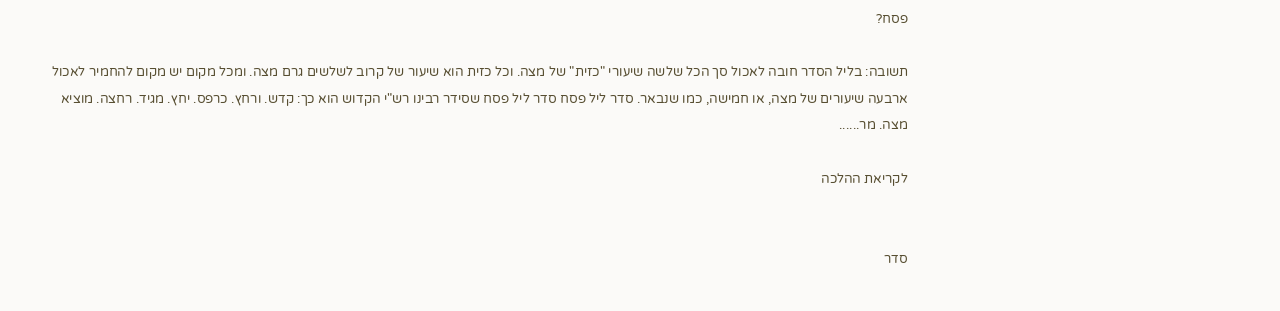פסח?

תשובה: בליל הסדר חובה לאכול סך הכל שלשה שיעורי "כזית" של מצה. וכל כזית הוא שיעור של קרוב לשלשים גרם מצה. ומכל מקום יש מקום להחמיר לאכול ארבעה שיעורים של מצה, או חמישה, כמו שנבאר. סדר ליל פסח סדר ליל פסח שסידר רבינו רש"י הקדוש הוא כך: קדש. ורחץ. כרפס. יחץ. מגיד. רחצה. מוציא מצה. מר......

לקריאת ההלכה


סדר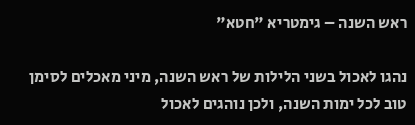ראש השנה – גימטריא "חטא"

נהגו לאכול בשני הלילות של ראש השנה, מיני מאכלים לסימן טוב לכל ימות השנה, ולכן נוהגים לאכול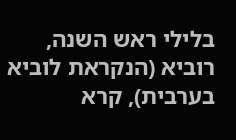בלילי ראש השנה, רוביא (הנקראת לוביא בערבית), קרא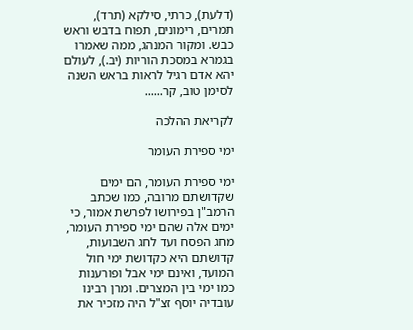(דלעת), כרתי, סילקא (תרד), תמרים, רימונים, תפוח בדבש וראש כבש. ומקור המנהג, ממה שאמרו בגמרא במסכת הוריות (יב.), לעולם יהא אדם רגיל לראות בראש השנה לסימן טוב, קר......

לקריאת ההלכה

ימי ספירת העומר

ימי ספירת העומר, הם ימים שקדושתם מרובה, כמו שכתב הרמב"ן בפירושו לפרשת אמור, כי ימים אלה שהם ימי ספירת העומר, מחג הפסח ועד לחג השבועות, קדושתם היא כקדושת ימי חול המועד, ואינם ימי אבל ופורענות כמו ימי בין המצרים. ומרן רבינו עובדיה יוסף זצ"ל היה מזכיר את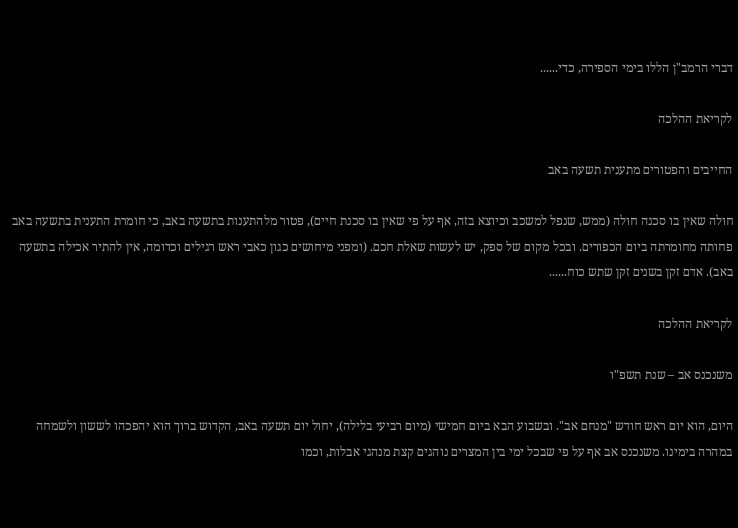דברי הרמב"ן הללו בימי הספירה, כדי......

לקריאת ההלכה

החייבים והפטורים מתענית תשעה באב

חולה שאין בו סכנה חולה (ממש, שנפל למשכב וכיוצא בזה, אף על פי שאין בו סכנת חיים), פטור מלהתענות בתשעה באב, כי חומרת התענית בתשעה באב פחותה מחומרתה ביום הכפורים. ובכל מקום של ספק, יש לעשות שאלת חכם. (ומפני מיחושים כגון כאבי ראש רגילים וכדומה, אין להתיר אכילה בתשעה באב). אדם זקן בשנים זקן שתש כוח......

לקריאת ההלכה

משנכנס אב – שנת תשפ"ו

היום, הוא יום ראש חודש "מנחם אב". ובשבוע הבא ביום חמישי (מיום רביעי בלילה), יחול יום תשעה באב, הקדוש ברוך הוא יהפכהו לששון ולשמחה במהרה בימינו. משנכנס אב אף על פי שבכל ימי בין המצרים נוהגים קצת מנהגי אבלות, וכמו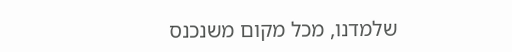שלמדנו, מכל מקום משנכנס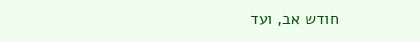חודש אב, ועד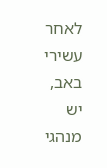לאחר עשירי באב, יש מנהגי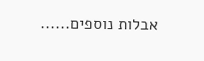אבלות נוספים......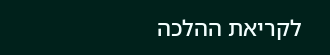לקריאת ההלכה